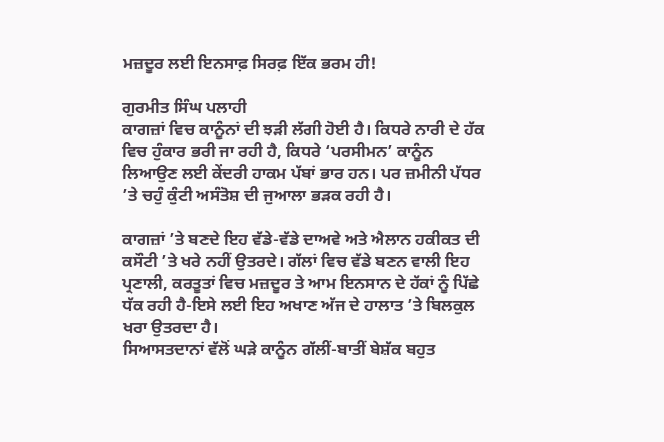ਮਜ਼ਦੂਰ ਲਈ ਇਨਸਾਫ਼ ਸਿਰਫ਼ ਇੱਕ ਭਰਮ ਹੀ!

ਗੁਰਮੀਤ ਸਿੰਘ ਪਲਾਹੀ
ਕਾਗਜ਼ਾਂ ਵਿਚ ਕਾਨੂੰਨਾਂ ਦੀ ਝੜੀ ਲੱਗੀ ਹੋਈ ਹੈ। ਕਿਧਰੇ ਨਾਰੀ ਦੇ ਹੱਕ ਵਿਚ ਹੁੰਕਾਰ ਭਰੀ ਜਾ ਰਹੀ ਹੈ, ਕਿਧਰੇ ‘ਪਰਸੀਮਨ’ ਕਾਨੂੰਨ ਲਿਆਉਣ ਲਈ ਕੇਂਦਰੀ ਹਾਕਮ ਪੱਬਾਂ ਭਾਰ ਹਨ। ਪਰ ਜ਼ਮੀਨੀ ਪੱਧਰ ’ਤੇ ਚਹੁੰ ਕੁੰਟੀ ਅਸੰਤੋਸ਼ ਦੀ ਜੁਆਲਾ ਭੜਕ ਰਹੀ ਹੈ।

ਕਾਗਜ਼ਾਂ ’ਤੇ ਬਣਦੇ ਇਹ ਵੱਡੇ-ਵੱਡੇ ਦਾਅਵੇ ਅਤੇ ਐਲਾਨ ਹਕੀਕਤ ਦੀ ਕਸੌਟੀ ’ਤੇ ਖਰੇ ਨਹੀਂ ਉਤਰਦੇ। ਗੱਲਾਂ ਵਿਚ ਵੱਡੇ ਬਣਨ ਵਾਲੀ ਇਹ ਪ੍ਰਣਾਲੀ, ਕਰਤੂਤਾਂ ਵਿਚ ਮਜ਼ਦੂਰ ਤੇ ਆਮ ਇਨਸਾਨ ਦੇ ਹੱਕਾਂ ਨੂੰ ਪਿੱਛੇ ਧੱਕ ਰਹੀ ਹੈ-ਇਸੇ ਲਈ ਇਹ ਅਖਾਣ ਅੱਜ ਦੇ ਹਾਲਾਤ ’ਤੇ ਬਿਲਕੁਲ ਖਰਾ ਉਤਰਦਾ ਹੈ।
ਸਿਆਸਤਦਾਨਾਂ ਵੱਲੋਂ ਘੜੇ ਕਾਨੂੰਨ ਗੱਲੀਂ-ਬਾਤੀਂ ਬੇਸ਼ੱਕ ਬਹੁਤ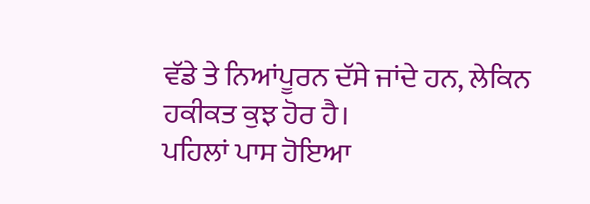ਵੱਡੇ ਤੇ ਨਿਆਂਪੂਰਨ ਦੱਸੇ ਜਾਂਦੇ ਹਨ, ਲੇਕਿਨ ਹਕੀਕਤ ਕੁਝ ਹੋਰ ਹੈ।
ਪਹਿਲਾਂ ਪਾਸ ਹੋਇਆ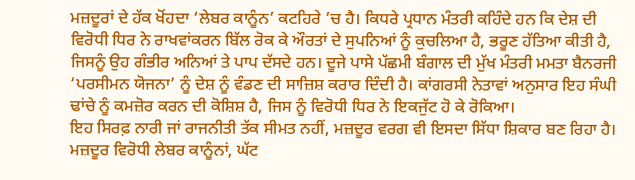ਮਜ਼ਦੂਰਾਂ ਦੇ ਹੱਕ ਖੋਂਹਦਾ ‘ਲੇਬਰ ਕਾਨੂੰਨ’ ਕਟਹਿਰੇ ’ਚ ਹੈ। ਕਿਧਰੇ ਪ੍ਰਧਾਨ ਮੰਤਰੀ ਕਹਿੰਦੇ ਹਨ ਕਿ ਦੇਸ਼ ਦੀ ਵਿਰੋਧੀ ਧਿਰ ਨੇ ਰਾਖਵਾਂਕਰਨ ਬਿੱਲ ਰੋਕ ਕੇ ਔਰਤਾਂ ਦੇ ਸੁਪਨਿਆਂ ਨੂੰ ਕੁਚਲਿਆ ਹੈ, ਭਰੂਣ ਹੱਤਿਆ ਕੀਤੀ ਹੈ, ਜਿਸਨੂੰ ਉਹ ਗੰਭੀਰ ਅਨਿਆਂ ਤੇ ਪਾਪ ਦੱਸਦੇ ਹਨ। ਦੂਜੇ ਪਾਸੇ ਪੱਛਮੀ ਬੰਗਾਲ ਦੀ ਮੁੱਖ ਮੰਤਰੀ ਮਮਤਾ ਬੈਨਰਜੀ ‘ਪਰਸੀਮਨ ਯੋਜਨਾ’ ਨੂੰ ਦੇਸ਼ ਨੂੰ ਵੰਡਣ ਦੀ ਸਾਜ਼ਿਸ਼ ਕਰਾਰ ਦਿੰਦੀ ਹੈ। ਕਾਂਗਰਸੀ ਨੇਤਾਵਾਂ ਅਨੁਸਾਰ ਇਹ ਸੰਘੀ ਢਾਂਚੇ ਨੂੰ ਕਮਜ਼ੋਰ ਕਰਨ ਦੀ ਕੋਸ਼ਿਸ਼ ਹੈ, ਜਿਸ ਨੂੰ ਵਿਰੋਧੀ ਧਿਰ ਨੇ ਇਕਜੁੱਟ ਹੋ ਕੇ ਰੋਕਿਆ।
ਇਹ ਸਿਰਫ਼ ਨਾਰੀ ਜਾਂ ਰਾਜਨੀਤੀ ਤੱਕ ਸੀਮਤ ਨਹੀਂ, ਮਜ਼ਦੂਰ ਵਰਗ ਵੀ ਇਸਦਾ ਸਿੱਧਾ ਸ਼ਿਕਾਰ ਬਣ ਰਿਹਾ ਹੈ। ਮਜ਼ਦੂਰ ਵਿਰੋਧੀ ਲੇਬਰ ਕਾਨੂੰਨਾਂ, ਘੱਟ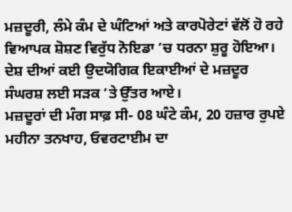ਮਜ਼ਦੂਰੀ, ਲੰਮੇ ਕੰਮ ਦੇ ਘੰਟਿਆਂ ਅਤੇ ਕਾਰਪੋਰੇਟਾਂ ਵੱਲੋਂ ਹੋ ਰਹੇ ਵਿਆਪਕ ਸ਼ੋਸ਼ਣ ਵਿਰੁੱਧ ਨੋਇਡਾ ’ਚ ਧਰਨਾ ਸ਼ੁਰੂ ਹੋਇਆ। ਦੇਸ਼ ਦੀਆਂ ਕਈ ਉਦਯੋਗਿਕ ਇਕਾਈਆਂ ਦੇ ਮਜ਼ਦੂਰ ਸੰਘਰਸ਼ ਲਈ ਸੜਕ ’ਤੇ ਉੱਤਰ ਆਏ।
ਮਜ਼ਦੂਰਾਂ ਦੀ ਮੰਗ ਸਾਫ਼ ਸੀ- 08 ਘੰਟੇ ਕੰਮ, 20 ਹਜ਼ਾਰ ਰੁਪਏ ਮਹੀਨਾ ਤਨਖਾਹ, ਓਵਰਟਾਈਮ ਦਾ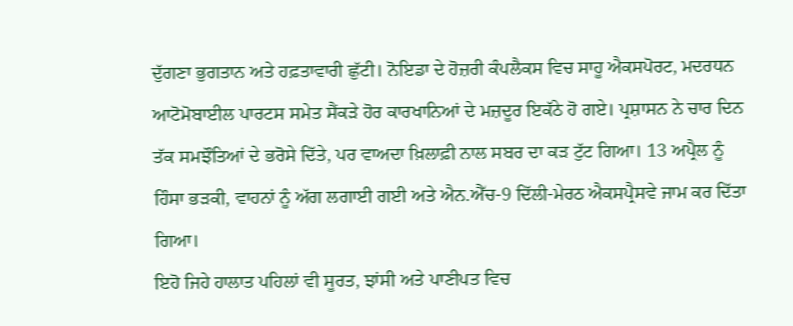ਦੁੱਗਣਾ ਭੁਗਤਾਨ ਅਤੇ ਹਫ਼ਤਾਵਾਰੀ ਛੁੱਟੀ। ਨੋਇਡਾ ਦੇ ਹੋਜ਼ਰੀ ਕੰਪਲੈਕਸ ਵਿਚ ਸਾਹੂ ਐਕਸਪੋਰਟ, ਮਦਰਧਨ ਆਟੋਮੋਬਾਈਲ ਪਾਰਟਸ ਸਮੇਤ ਸੈਂਕੜੇ ਹੋਰ ਕਾਰਖਾਨਿਆਂ ਦੇ ਮਜ਼ਦੂਰ ਇਕੱਠੇ ਹੋ ਗਏ। ਪ੍ਰਸ਼ਾਸਨ ਨੇ ਚਾਰ ਦਿਨ ਤੱਕ ਸਮਝੌਤਿਆਂ ਦੇ ਭਰੋਸੇ ਦਿੱਤੇ, ਪਰ ਵਾਅਦਾ ਖ਼ਿਲਾਫ਼ੀ ਨਾਲ ਸਬਰ ਦਾ ਕੜ ਟੁੱਟ ਗਿਆ। 13 ਅਪ੍ਰੈਲ ਨੂੰ ਹਿੰਸਾ ਭੜਕੀ, ਵਾਹਨਾਂ ਨੂੰ ਅੱਗ ਲਗਾਈ ਗਈ ਅਤੇ ਐਨ.ਐੱਚ-9 ਦਿੱਲੀ-ਮੇਰਠ ਐਕਸਪ੍ਰੈਸਵੇ ਜਾਮ ਕਰ ਦਿੱਤਾ ਗਿਆ।
ਇਹੋ ਜਿਹੇ ਹਾਲਾਤ ਪਹਿਲਾਂ ਵੀ ਸੂਰਤ, ਝਾਂਸੀ ਅਤੇ ਪਾਣੀਪਤ ਵਿਚ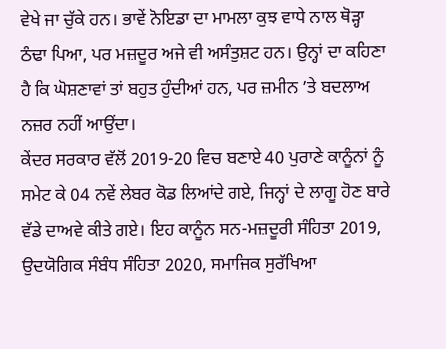ਵੇਖੇ ਜਾ ਚੁੱਕੇ ਹਨ। ਭਾਵੇਂ ਨੋਇਡਾ ਦਾ ਮਾਮਲਾ ਕੁਝ ਵਾਧੇ ਨਾਲ ਥੋੜ੍ਹਾ ਠੰਢਾ ਪਿਆ, ਪਰ ਮਜ਼ਦੂਰ ਅਜੇ ਵੀ ਅਸੰਤੁਸ਼ਟ ਹਨ। ਉਨ੍ਹਾਂ ਦਾ ਕਹਿਣਾ ਹੈ ਕਿ ਘੋਸ਼ਣਾਵਾਂ ਤਾਂ ਬਹੁਤ ਹੁੰਦੀਆਂ ਹਨ, ਪਰ ਜ਼ਮੀਨ ’ਤੇ ਬਦਲਾਅ ਨਜ਼ਰ ਨਹੀਂ ਆਉਂਦਾ।
ਕੇਂਦਰ ਸਰਕਾਰ ਵੱਲੋਂ 2019-20 ਵਿਚ ਬਣਾਏ 40 ਪੁਰਾਣੇ ਕਾਨੂੰਨਾਂ ਨੂੰ ਸਮੇਟ ਕੇ 04 ਨਵੇਂ ਲੇਬਰ ਕੋਡ ਲਿਆਂਦੇ ਗਏ, ਜਿਨ੍ਹਾਂ ਦੇ ਲਾਗੂ ਹੋਣ ਬਾਰੇ ਵੱਡੇ ਦਾਅਵੇ ਕੀਤੇ ਗਏ। ਇਹ ਕਾਨੂੰਨ ਸਨ-ਮਜ਼ਦੂਰੀ ਸੰਹਿਤਾ 2019, ਉਦਯੋਗਿਕ ਸੰਬੰਧ ਸੰਹਿਤਾ 2020, ਸਮਾਜਿਕ ਸੁਰੱਖਿਆ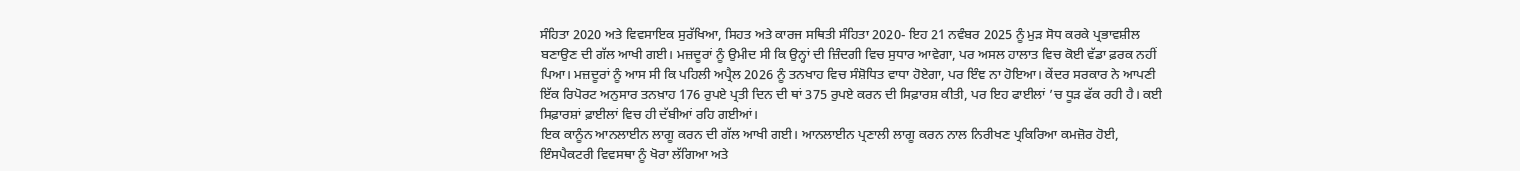ਸੰਹਿਤਾ 2020 ਅਤੇ ਵਿਵਸਾਇਕ ਸੁਰੱਖਿਆ, ਸਿਹਤ ਅਤੇ ਕਾਰਜ ਸਥਿਤੀ ਸੰਹਿਤਾ 2020- ਇਹ 21 ਨਵੰਬਰ 2025 ਨੂੰ ਮੁੜ ਸੋਧ ਕਰਕੇ ਪ੍ਰਭਾਵਸ਼ੀਲ ਬਣਾਉਣ ਦੀ ਗੱਲ ਆਖੀ ਗਈ। ਮਜ਼ਦੂਰਾਂ ਨੂੰ ਉਮੀਦ ਸੀ ਕਿ ਉਨ੍ਹਾਂ ਦੀ ਜ਼ਿੰਦਗੀ ਵਿਚ ਸੁਧਾਰ ਆਵੇਗਾ, ਪਰ ਅਸਲ ਹਾਲਾਤ ਵਿਚ ਕੋਈ ਵੱਡਾ ਫ਼ਰਕ ਨਹੀਂ ਪਿਆ। ਮਜ਼ਦੂਰਾਂ ਨੂੰ ਆਸ ਸੀ ਕਿ ਪਹਿਲੀ ਅਪ੍ਰੈਲ 2026 ਨੂੰ ਤਨਖਾਹ ਵਿਚ ਸੰਸ਼ੋਧਿਤ ਵਾਧਾ ਹੋਏਗਾ, ਪਰ ਇੰਞ ਨਾ ਹੋਇਆ। ਕੇਂਦਰ ਸਰਕਾਰ ਨੇ ਆਪਣੀ ਇੱਕ ਰਿਪੋਰਟ ਅਨੁਸਾਰ ਤਨਖ਼ਾਹ 176 ਰੁਪਏ ਪ੍ਰਤੀ ਦਿਨ ਦੀ ਥਾਂ 375 ਰੁਪਏ ਕਰਨ ਦੀ ਸਿਫ਼ਾਰਸ਼ ਕੀਤੀ, ਪਰ ਇਹ ਫਾਈਲਾਂ ’ਚ ਧੂੜ ਫੱਕ ਰਹੀ ਹੈ। ਕਈ ਸਿਫ਼ਾਰਸ਼ਾਂ ਫ਼ਾਈਲਾਂ ਵਿਚ ਹੀ ਦੱਬੀਆਂ ਰਹਿ ਗਈਆਂ।
ਇਕ ਕਾਨੂੰਨ ਆਨਲਾਈਨ ਲਾਗੂ ਕਰਨ ਦੀ ਗੱਲ ਆਖੀ ਗਈ। ਆਨਲਾਈਨ ਪ੍ਰਣਾਲੀ ਲਾਗੂ ਕਰਨ ਨਾਲ ਨਿਰੀਖਣ ਪ੍ਰਕਿਰਿਆ ਕਮਜ਼ੋਰ ਹੋਈ, ਇੰਸਪੈਕਟਰੀ ਵਿਵਸਥਾ ਨੂੰ ਖੋਰਾ ਲੱਗਿਆ ਅਤੇ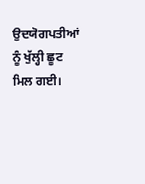ਉਦਯੋਗਪਤੀਆਂ ਨੂੰ ਖੁੱਲ੍ਹੀ ਛੂਟ ਮਿਲ ਗਈ।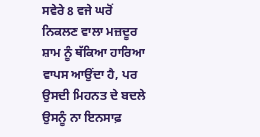ਸਵੇਰੇ 8 ਵਜੇ ਘਰੋਂ ਨਿਕਲਣ ਵਾਲਾ ਮਜ਼ਦੂਰ ਸ਼ਾਮ ਨੂੰ ਥੱਕਿਆ ਹਾਰਿਆ ਵਾਪਸ ਆਉਂਦਾ ਹੈ, ਪਰ ਉਸਦੀ ਮਿਹਨਤ ਦੇ ਬਦਲੇ ਉਸਨੂੰ ਨਾ ਇਨਸਾਫ਼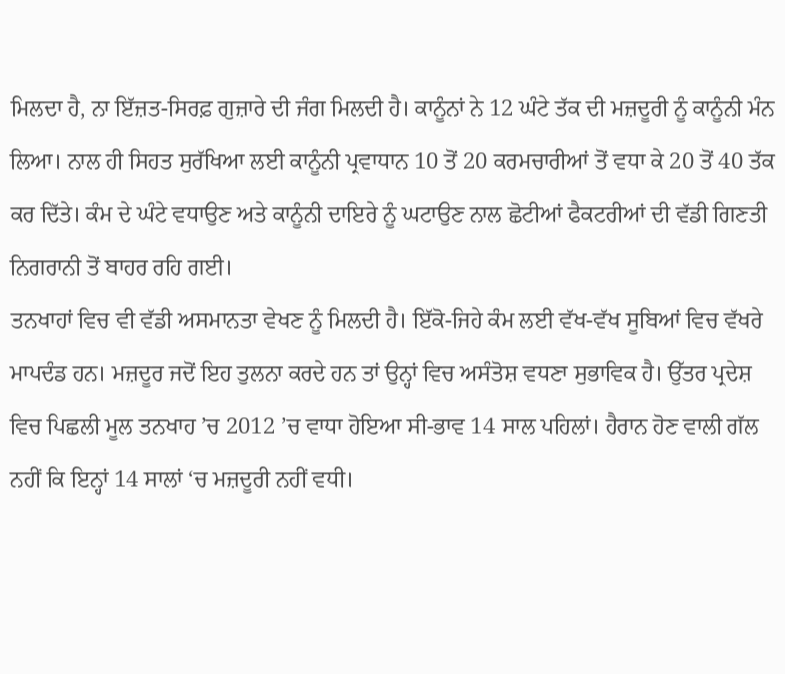ਮਿਲਦਾ ਹੈ, ਨਾ ਇੱਜ਼ਤ-ਸਿਰਫ਼ ਗੁਜ਼ਾਰੇ ਦੀ ਜੰਗ ਮਿਲਦੀ ਹੈ। ਕਾਨੂੰਨਾਂ ਨੇ 12 ਘੰਟੇ ਤੱਕ ਦੀ ਮਜ਼ਦੂਰੀ ਨੂੰ ਕਾਨੂੰਨੀ ਮੰਨ ਲਿਆ। ਨਾਲ ਹੀ ਸਿਹਤ ਸੁਰੱਖਿਆ ਲਈ ਕਾਨੂੰਨੀ ਪ੍ਰਵਾਧਾਨ 10 ਤੋਂ 20 ਕਰਮਚਾਰੀਆਂ ਤੋਂ ਵਧਾ ਕੇ 20 ਤੋਂ 40 ਤੱਕ ਕਰ ਦਿੱਤੇ। ਕੰਮ ਦੇ ਘੰਟੇ ਵਧਾਉਣ ਅਤੇ ਕਾਨੂੰਨੀ ਦਾਇਰੇ ਨੂੰ ਘਟਾਉਣ ਨਾਲ ਛੋਟੀਆਂ ਫੈਕਟਰੀਆਂ ਦੀ ਵੱਡੀ ਗਿਣਤੀ ਨਿਗਰਾਨੀ ਤੋਂ ਬਾਹਰ ਰਹਿ ਗਈ।
ਤਨਖਾਹਾਂ ਵਿਚ ਵੀ ਵੱਡੀ ਅਸਮਾਨਤਾ ਵੇਖਣ ਨੂੰ ਮਿਲਦੀ ਹੈ। ਇੱਕੋ-ਜਿਹੇ ਕੰਮ ਲਈ ਵੱਖ-ਵੱਖ ਸੂਬਿਆਂ ਵਿਚ ਵੱਖਰੇ ਮਾਪਦੰਡ ਹਨ। ਮਜ਼ਦੂਰ ਜਦੋਂ ਇਹ ਤੁਲਨਾ ਕਰਦੇ ਹਨ ਤਾਂ ਉਨ੍ਹਾਂ ਵਿਚ ਅਸੰਤੋਸ਼ ਵਧਣਾ ਸੁਭਾਵਿਕ ਹੈ। ਉੱਤਰ ਪ੍ਰਦੇਸ਼ ਵਿਚ ਪਿਛਲੀ ਮੂਲ ਤਨਖਾਹ ’ਚ 2012 ’ਚ ਵਾਧਾ ਹੋਇਆ ਸੀ-ਭਾਵ 14 ਸਾਲ ਪਹਿਲਾਂ। ਹੈਰਾਨ ਹੋਣ ਵਾਲੀ ਗੱਲ ਨਹੀਂ ਕਿ ਇਨ੍ਹਾਂ 14 ਸਾਲਾਂ ‘ਚ ਮਜ਼ਦੂਰੀ ਨਹੀਂ ਵਧੀ।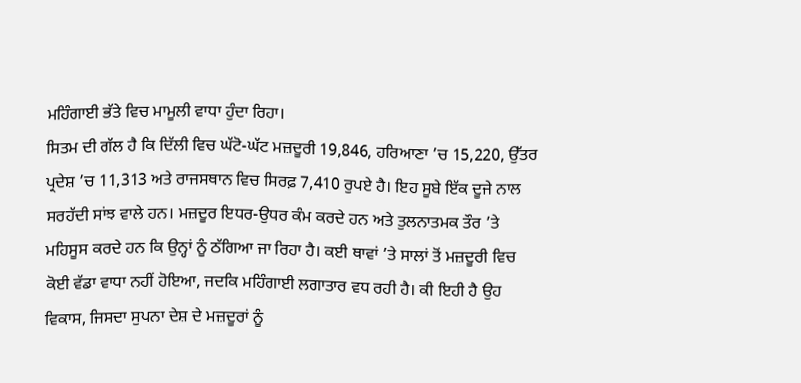ਮਹਿੰਗਾਈ ਭੱਤੇ ਵਿਚ ਮਾਮੂਲੀ ਵਾਧਾ ਹੁੰਦਾ ਰਿਹਾ।
ਸਿਤਮ ਦੀ ਗੱਲ ਹੈ ਕਿ ਦਿੱਲੀ ਵਿਚ ਘੱਟੋ-ਘੱਟ ਮਜ਼ਦੂਰੀ 19,846, ਹਰਿਆਣਾ ’ਚ 15,220, ਉੱਤਰ ਪ੍ਰਦੇਸ਼ ’ਚ 11,313 ਅਤੇ ਰਾਜਸਥਾਨ ਵਿਚ ਸਿਰਫ਼ 7,410 ਰੁਪਏ ਹੈ। ਇਹ ਸੂਬੇ ਇੱਕ ਦੂਜੇ ਨਾਲ ਸਰਹੱਦੀ ਸਾਂਝ ਵਾਲੇ ਹਨ। ਮਜ਼ਦੂਰ ਇਧਰ-ਉਧਰ ਕੰਮ ਕਰਦੇ ਹਨ ਅਤੇ ਤੁਲਨਾਤਮਕ ਤੌਰ ’ਤੇ ਮਹਿਸੂਸ ਕਰਦੇ ਹਨ ਕਿ ਉਨ੍ਹਾਂ ਨੂੰ ਠੱਗਿਆ ਜਾ ਰਿਹਾ ਹੈ। ਕਈ ਥਾਵਾਂ ’ਤੇ ਸਾਲਾਂ ਤੋਂ ਮਜ਼ਦੂਰੀ ਵਿਚ ਕੋਈ ਵੱਡਾ ਵਾਧਾ ਨਹੀਂ ਹੋਇਆ, ਜਦਕਿ ਮਹਿੰਗਾਈ ਲਗਾਤਾਰ ਵਧ ਰਹੀ ਹੈ। ਕੀ ਇਹੀ ਹੈ ਉਹ ਵਿਕਾਸ, ਜਿਸਦਾ ਸੁਪਨਾ ਦੇਸ਼ ਦੇ ਮਜ਼ਦੂਰਾਂ ਨੂੰ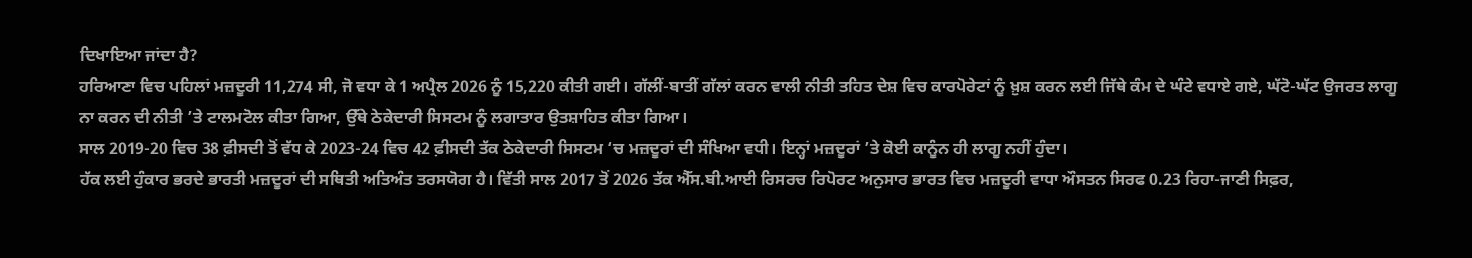ਦਿਖਾਇਆ ਜਾਂਦਾ ਹੈ?
ਹਰਿਆਣਾ ਵਿਚ ਪਹਿਲਾਂ ਮਜ਼ਦੂਰੀ 11,274 ਸੀ, ਜੋ ਵਧਾ ਕੇ 1 ਅਪ੍ਰੈਲ 2026 ਨੂੰ 15,220 ਕੀਤੀ ਗਈ। ਗੱਲੀਂ-ਬਾਤੀਂ ਗੱਲਾਂ ਕਰਨ ਵਾਲੀ ਨੀਤੀ ਤਹਿਤ ਦੇਸ਼ ਵਿਚ ਕਾਰਪੋਰੇਟਾਂ ਨੂੰ ਖ਼ੁਸ਼ ਕਰਨ ਲਈ ਜਿੱਥੇ ਕੰਮ ਦੇ ਘੰਟੇ ਵਧਾਏ ਗਏ, ਘੱਟੋ-ਘੱਟ ਉਜਰਤ ਲਾਗੂ ਨਾ ਕਰਨ ਦੀ ਨੀਤੀ ’ਤੇ ਟਾਲਮਟੋਲ ਕੀਤਾ ਗਿਆ, ਉੱਥੇ ਠੇਕੇਦਾਰੀ ਸਿਸਟਮ ਨੂੰ ਲਗਾਤਾਰ ਉਤਸ਼ਾਹਿਤ ਕੀਤਾ ਗਿਆ।
ਸਾਲ 2019-20 ਵਿਚ 38 ਫ਼ੀਸਦੀ ਤੋਂ ਵੱਧ ਕੇ 2023-24 ਵਿਚ 42 ਫ਼ੀਸਦੀ ਤੱਕ ਠੇਕੇਦਾਰੀ ਸਿਸਟਮ ‘ਚ ਮਜ਼ਦੂਰਾਂ ਦੀ ਸੰਖਿਆ ਵਧੀ। ਇਨ੍ਹਾਂ ਮਜ਼ਦੂਰਾਂ ’ਤੇ ਕੋਈ ਕਾਨੂੰਨ ਹੀ ਲਾਗੂ ਨਹੀਂ ਹੁੰਦਾ।
ਹੱਕ ਲਈ ਹੁੰਕਾਰ ਭਰਦੇ ਭਾਰਤੀ ਮਜ਼ਦੂਰਾਂ ਦੀ ਸਥਿਤੀ ਅਤਿਅੰਤ ਤਰਸਯੋਗ ਹੈ। ਵਿੱਤੀ ਸਾਲ 2017 ਤੋਂ 2026 ਤੱਕ ਐੱਸ.ਬੀ.ਆਈ ਰਿਸਰਚ ਰਿਪੋਰਟ ਅਨੁਸਾਰ ਭਾਰਤ ਵਿਚ ਮਜ਼ਦੂਰੀ ਵਾਧਾ ਔਸਤਨ ਸਿਰਫ 0.23 ਰਿਹਾ-ਜਾਣੀ ਸਿਫ਼ਰ,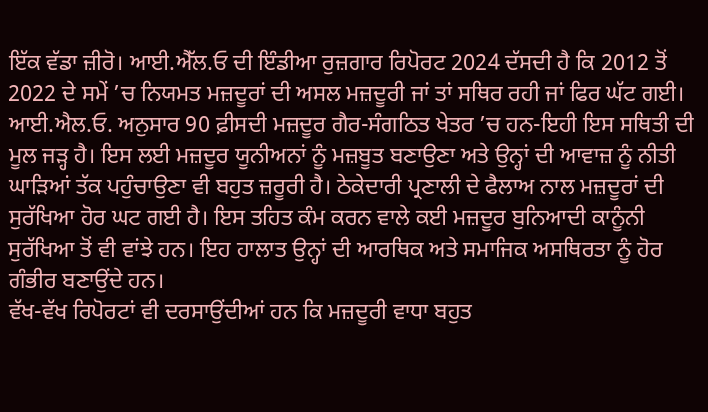ਇੱਕ ਵੱਡਾ ਜ਼ੀਰੋ। ਆਈ.ਐੱਲ.ਓ ਦੀ ਇੰਡੀਆ ਰੁਜ਼ਗਾਰ ਰਿਪੋਰਟ 2024 ਦੱਸਦੀ ਹੈ ਕਿ 2012 ਤੋਂ 2022 ਦੇ ਸਮੇਂ ’ਚ ਨਿਯਮਤ ਮਜ਼ਦੂਰਾਂ ਦੀ ਅਸਲ ਮਜ਼ਦੂਰੀ ਜਾਂ ਤਾਂ ਸਥਿਰ ਰਹੀ ਜਾਂ ਫਿਰ ਘੱਟ ਗਈ। ਆਈ.ਐਲ.ਓ. ਅਨੁਸਾਰ 90 ਫ਼ੀਸਦੀ ਮਜ਼ਦੂਰ ਗੈਰ-ਸੰਗਠਿਤ ਖੇਤਰ ’ਚ ਹਨ-ਇਹੀ ਇਸ ਸਥਿਤੀ ਦੀ ਮੂਲ ਜੜ੍ਹ ਹੈ। ਇਸ ਲਈ ਮਜ਼ਦੂਰ ਯੂਨੀਅਨਾਂ ਨੂੰ ਮਜ਼ਬੂਤ ਬਣਾਉਣਾ ਅਤੇ ਉਨ੍ਹਾਂ ਦੀ ਆਵਾਜ਼ ਨੂੰ ਨੀਤੀ ਘਾੜਿਆਂ ਤੱਕ ਪਹੁੰਚਾਉਣਾ ਵੀ ਬਹੁਤ ਜ਼ਰੂਰੀ ਹੈ। ਠੇਕੇਦਾਰੀ ਪ੍ਰਣਾਲੀ ਦੇ ਫੈਲਾਅ ਨਾਲ ਮਜ਼ਦੂਰਾਂ ਦੀ ਸੁਰੱਖਿਆ ਹੋਰ ਘਟ ਗਈ ਹੈ। ਇਸ ਤਹਿਤ ਕੰਮ ਕਰਨ ਵਾਲੇ ਕਈ ਮਜ਼ਦੂਰ ਬੁਨਿਆਦੀ ਕਾਨੂੰਨੀ ਸੁਰੱਖਿਆ ਤੋਂ ਵੀ ਵਾਂਝੇ ਹਨ। ਇਹ ਹਾਲਾਤ ਉਨ੍ਹਾਂ ਦੀ ਆਰਥਿਕ ਅਤੇ ਸਮਾਜਿਕ ਅਸਥਿਰਤਾ ਨੂੰ ਹੋਰ ਗੰਭੀਰ ਬਣਾਉਂਦੇ ਹਨ।
ਵੱਖ-ਵੱਖ ਰਿਪੋਰਟਾਂ ਵੀ ਦਰਸਾਉਂਦੀਆਂ ਹਨ ਕਿ ਮਜ਼ਦੂਰੀ ਵਾਧਾ ਬਹੁਤ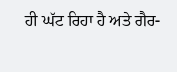ਹੀ ਘੱਟ ਰਿਹਾ ਹੈ ਅਤੇ ਗੈਰ-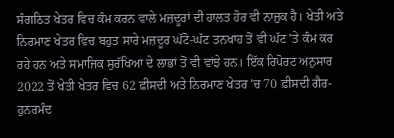ਸੰਗਠਿਤ ਖੇਤਰ ਵਿਚ ਕੰਮ ਕਰਨ ਵਾਲੇ ਮਜ਼ਦੂਰਾਂ ਦੀ ਹਾਲਤ ਹੋਰ ਵੀ ਨਾਜ਼ੁਕ ਹੈ। ਖੇਤੀ ਅਤੇ ਨਿਰਮਾਣ ਖੇਤਰ ਵਿਚ ਬਹੁਤ ਸਾਰੇ ਮਜ਼ਦੂਰ ਘੱਟੋ-ਘੱਟ ਤਨਖਾਹ ਤੋਂ ਵੀ ਘੱਟ ’ਤੇ ਕੰਮ ਕਰ ਰਹੇ ਹਨ ਅਤੇ ਸਮਾਜਿਕ ਸੁਰੱਖਿਆ ਦੇ ਲਾਭਾਂ ਤੋਂ ਵੀ ਵਾਂਝੇ ਹਨ। ਇੱਕ ਰਿਪੋਰਟ ਅਨੁਸਾਰ 2022 ਤੋਂ ਖੇਤੀ ਖੇਤਰ ਵਿਚ 62 ਫ਼ੀਸਦੀ ਅਤੇ ਨਿਰਮਾਣ ਖੇਤਰ ’ਚ 70 ਫ਼ੀਸਦੀ ਗੈਰ-ਹੁਨਰਮੰਦ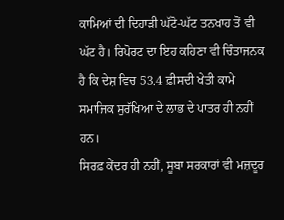ਕਾਮਿਆਂ ਦੀ ਦਿਹਾੜੀ ਘੱਟੋ-ਘੱਟ ਤਨਖਾਹ ਤੋਂ ਵੀ ਘੱਟ ਹੈ। ਰਿਪੋਰਟ ਦਾ ਇਹ ਕਹਿਣਾ ਵੀ ਚਿੰਤਾਜਨਕ ਹੈ ਕਿ ਦੇਸ਼ ਵਿਚ 53.4 ਫ਼ੀਸਦੀ ਖੇਤੀ ਕਾਮੇ ਸਮਾਜਿਕ ਸੁਰੱਖਿਆ ਦੇ ਲਾਭ ਦੇ ਪਾਤਰ ਹੀ ਨਹੀਂ ਹਨ।
ਸਿਰਫ਼ ਕੇਂਦਰ ਹੀ ਨਹੀਂ, ਸੂਬਾ ਸਰਕਾਰਾਂ ਵੀ ਮਜ਼ਦੂਰ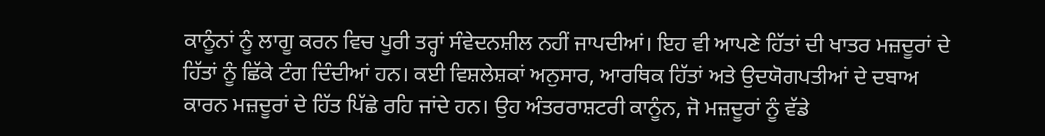ਕਾਨੂੰਨਾਂ ਨੂੰ ਲਾਗੂ ਕਰਨ ਵਿਚ ਪੂਰੀ ਤਰ੍ਹਾਂ ਸੰਵੇਦਨਸ਼ੀਲ ਨਹੀਂ ਜਾਪਦੀਆਂ। ਇਹ ਵੀ ਆਪਣੇ ਹਿੱਤਾਂ ਦੀ ਖਾਤਰ ਮਜ਼ਦੂਰਾਂ ਦੇ ਹਿੱਤਾਂ ਨੂੰ ਛਿੱਕੇ ਟੰਗ ਦਿੰਦੀਆਂ ਹਨ। ਕਈ ਵਿਸ਼ਲੇਸ਼ਕਾਂ ਅਨੁਸਾਰ, ਆਰਥਿਕ ਹਿੱਤਾਂ ਅਤੇ ਉਦਯੋਗਪਤੀਆਂ ਦੇ ਦਬਾਅ ਕਾਰਨ ਮਜ਼ਦੂਰਾਂ ਦੇ ਹਿੱਤ ਪਿੱਛੇ ਰਹਿ ਜਾਂਦੇ ਹਨ। ਉਹ ਅੰਤਰਰਾਸ਼ਟਰੀ ਕਾਨੂੰਨ, ਜੋ ਮਜ਼ਦੂਰਾਂ ਨੂੰ ਵੱਡੇ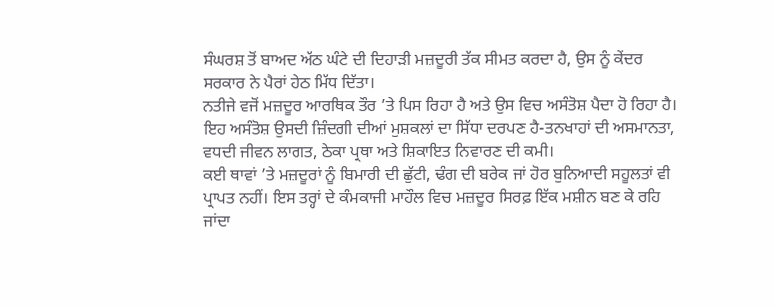ਸੰਘਰਸ਼ ਤੋਂ ਬਾਅਦ ਅੱਠ ਘੰਟੇ ਦੀ ਦਿਹਾੜੀ ਮਜ਼ਦੂਰੀ ਤੱਕ ਸੀਮਤ ਕਰਦਾ ਹੈ, ਉਸ ਨੂੰ ਕੇਂਦਰ ਸਰਕਾਰ ਨੇ ਪੈਰਾਂ ਹੇਠ ਮਿੱਧ ਦਿੱਤਾ।
ਨਤੀਜੇ ਵਜੋਂ ਮਜ਼ਦੂਰ ਆਰਥਿਕ ਤੌਰ ’ਤੇ ਪਿਸ ਰਿਹਾ ਹੈ ਅਤੇ ਉਸ ਵਿਚ ਅਸੰਤੋਸ਼ ਪੈਦਾ ਹੋ ਰਿਹਾ ਹੈ। ਇਹ ਅਸੰਤੋਸ਼ ਉਸਦੀ ਜ਼ਿੰਦਗੀ ਦੀਆਂ ਮੁਸ਼ਕਲਾਂ ਦਾ ਸਿੱਧਾ ਦਰਪਣ ਹੈ-ਤਨਖਾਹਾਂ ਦੀ ਅਸਮਾਨਤਾ, ਵਧਦੀ ਜੀਵਨ ਲਾਗਤ, ਠੇਕਾ ਪ੍ਰਥਾ ਅਤੇ ਸ਼ਿਕਾਇਤ ਨਿਵਾਰਣ ਦੀ ਕਮੀ।
ਕਈ ਥਾਵਾਂ ’ਤੇ ਮਜ਼ਦੂਰਾਂ ਨੂੰ ਬਿਮਾਰੀ ਦੀ ਛੁੱਟੀ, ਢੰਗ ਦੀ ਬਰੇਕ ਜਾਂ ਹੋਰ ਬੁਨਿਆਦੀ ਸਹੂਲਤਾਂ ਵੀ ਪ੍ਰਾਪਤ ਨਹੀਂ। ਇਸ ਤਰ੍ਹਾਂ ਦੇ ਕੰਮਕਾਜੀ ਮਾਹੌਲ ਵਿਚ ਮਜ਼ਦੂਰ ਸਿਰਫ਼ ਇੱਕ ਮਸ਼ੀਨ ਬਣ ਕੇ ਰਹਿ ਜਾਂਦਾ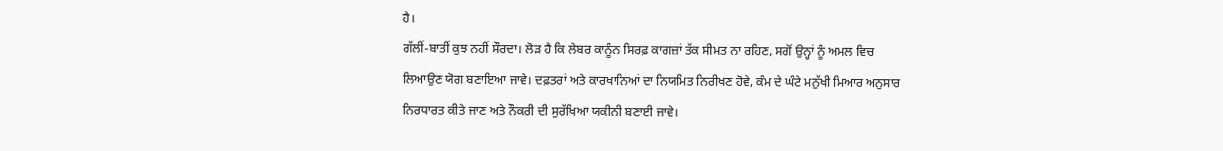ਹੈ।
ਗੱਲੀਂ-ਬਾਤੀਂ ਕੁਝ ਨਹੀਂ ਸੌਰਦਾ। ਲੋੜ ਹੈ ਕਿ ਲੇਬਰ ਕਾਨੂੰਨ ਸਿਰਫ਼ ਕਾਗਜ਼ਾਂ ਤੱਕ ਸੀਮਤ ਨਾ ਰਹਿਣ, ਸਗੋਂ ਉਨ੍ਹਾਂ ਨੂੰ ਅਮਲ ਵਿਚ ਲਿਆਉਣ ਯੋਗ ਬਣਾਇਆ ਜਾਵੇ। ਦਫ਼ਤਰਾਂ ਅਤੇ ਕਾਰਖਾਨਿਆਂ ਦਾ ਨਿਯਮਿਤ ਨਿਰੀਖਣ ਹੋਵੇ, ਕੰਮ ਦੇ ਘੰਟੇ ਮਨੁੱਖੀ ਮਿਆਰ ਅਨੁਸਾਰ ਨਿਰਧਾਰਤ ਕੀਤੇ ਜਾਣ ਅਤੇ ਨੌਕਰੀ ਦੀ ਸੁਰੱਖਿਆ ਯਕੀਨੀ ਬਣਾਈ ਜਾਵੇ।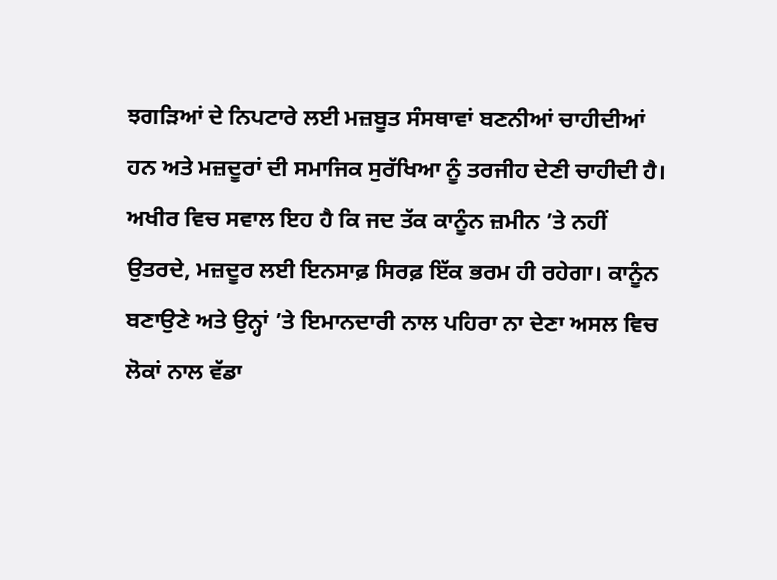ਝਗੜਿਆਂ ਦੇ ਨਿਪਟਾਰੇ ਲਈ ਮਜ਼ਬੂਤ ਸੰਸਥਾਵਾਂ ਬਣਨੀਆਂ ਚਾਹੀਦੀਆਂ ਹਨ ਅਤੇ ਮਜ਼ਦੂਰਾਂ ਦੀ ਸਮਾਜਿਕ ਸੁਰੱਖਿਆ ਨੂੰ ਤਰਜੀਹ ਦੇਣੀ ਚਾਹੀਦੀ ਹੈ।
ਅਖੀਰ ਵਿਚ ਸਵਾਲ ਇਹ ਹੈ ਕਿ ਜਦ ਤੱਕ ਕਾਨੂੰਨ ਜ਼ਮੀਨ ’ਤੇ ਨਹੀਂ ਉਤਰਦੇ, ਮਜ਼ਦੂਰ ਲਈ ਇਨਸਾਫ਼ ਸਿਰਫ਼ ਇੱਕ ਭਰਮ ਹੀ ਰਹੇਗਾ। ਕਾਨੂੰਨ ਬਣਾਉਣੇ ਅਤੇ ਉਨ੍ਹਾਂ ’ਤੇ ਇਮਾਨਦਾਰੀ ਨਾਲ ਪਹਿਰਾ ਨਾ ਦੇਣਾ ਅਸਲ ਵਿਚ ਲੋਕਾਂ ਨਾਲ ਵੱਡਾ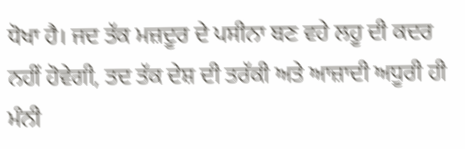ਧੋਖਾ ਹੈ। ਜਦ ਤੱਕ ਮਜ਼ਦੂਰ ਦੇ ਪਸੀਨਾ ਬਣ ਵਹੇ ਲਹੂ ਦੀ ਕਦਰ ਨਹੀਂ ਹੋਵੇਗੀ, ਤਦ ਤੱਕ ਦੇਸ਼ ਦੀ ਤਰੱਕੀ ਅਤੇ ਆਜ਼ਾਦੀ ਅਧੂਰੀ ਹੀ ਮੰਨੀ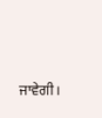ਜਾਵੇਗੀ।